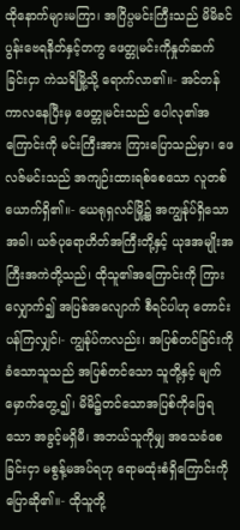ထိုနောက်များမကြာ၊ အဂြိပ္ပမင်းကြီးသည် မိမိခင်ပွန်းဗေရနိတ်နှင့်တကွ ဖေတ္တုမင်းကိုနှုတ်ဆက်ခြင်းငှာ ကဲသရိမြို့သို့ ရောက်လာ၏။- အင်တန်ကာလနေပြီးမှ ဖေတ္တုမင်းသည် ပေါလု၏အကြောင်းကို မင်းကြီးအား ကြားပြောသည်မှာ၊ ဖေလဇ်မင်းသည် အကျဉ်းထားရစ်စေသော လူတစ်ယောက်ရှိ၏။- ယေရုရှလင်မြို့၌ အကျွန်ုပ်ရှိသောအခါ၊ ယဇ်ပုရောဟိတ်အကြီးတို့နှင့် ယုဒအမျိုးအကြီးအကဲတို့သည်၊ ထိုသူ၏အကြောင်းကို ကြားလျှောက်၍ အပြစ်အလျောက် စီရင်ပါဟု တောင်းပန်ကြလျှင်၊- ကျွန်ုပ်ကလည်း၊ အပြစ်တင်ခြင်းကို ခံသောသူသည် အပြစ်တင်သော သူတို့နှင့် မျက်မှောက်တွေ့၍၊ မိမိ၌တင်သောအပြစ်ကိုဖြေရသော အခွင့်မရှိမီ၊ အဘယ်သူကိုမျှ အသေခံစေခြင်းငှာ မစွန့်မအပ်ရဟု ရောမထုံးစံရှိကြောင်းကို ပြောဆို၏။- ထိုသူတို့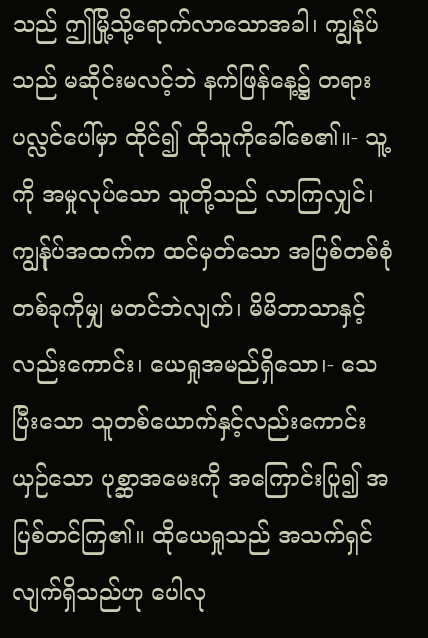သည် ဤမြို့သို့ရောက်လာသောအခါ၊ ကျွန်ုပ်သည် မဆိုင်းမလင့်ဘဲ နက်ဖြန်နေ့၌ တရားပလ္လင်ပေါ်မှာ ထိုင်၍ ထိုသူကိုခေါ်စေ၏။- သူ့ကို အမှုလုပ်သော သူတို့သည် လာကြလျှင်၊ ကျွန်ုပ်အထက်က ထင်မှတ်သော အပြစ်တစ်စုံတစ်ခုကိုမျှ မတင်ဘဲလျက်၊ မိမိဘာသာနှင့်လည်းကောင်း၊ ယေရှုအမည်ရှိသော၊- သေပြီးသော သူတစ်ယောက်နှင့်လည်းကောင်း ယှဉ်သော ပုစ္ဆာအမေးကို အကြောင်းပြု၍ အပြစ်တင်ကြ၏။ ထိုယေရှုသည် အသက်ရှင်လျက်ရှိသည်ဟု ပေါလု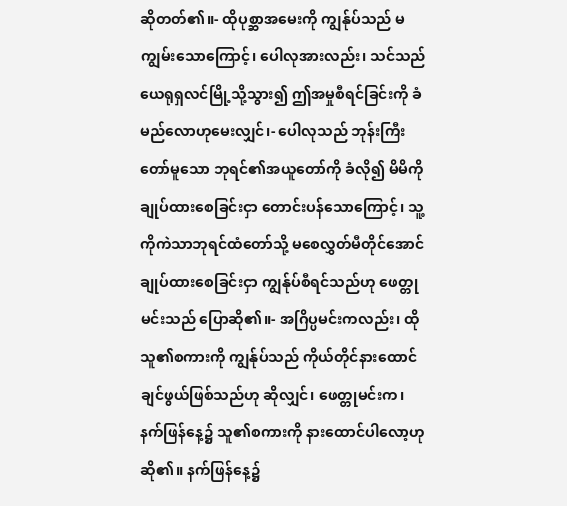ဆိုတတ်၏။- ထိုပုစ္ဆာအမေးကို ကျွန်ုပ်သည် မကျွမ်းသောကြောင့်၊ ပေါလုအားလည်း၊ သင်သည် ယေရုရှလင်မြို့သို့သွား၍ ဤအမှုစီရင်ခြင်းကို ခံမည်လောဟုမေးလျှင်၊- ပေါလုသည် ဘုန်းကြီးတော်မူသော ဘုရင်၏အယူတော်ကို ခံလို၍ မိမိကိုချုပ်ထားစေခြင်းငှာ တောင်းပန်သောကြောင့်၊ သူ့ကိုကဲသာဘုရင်ထံတော်သို့ မစေလွှတ်မီတိုင်အောင် ချုပ်ထားစေခြင်းငှာ ကျွန်ုပ်စီရင်သည်ဟု ဖေတ္တုမင်းသည် ပြောဆို၏။- အဂြိပ္ပမင်းကလည်း၊ ထိုသူ၏စကားကို ကျွန်ုပ်သည် ကိုယ်တိုင်နားထောင်ချင်ဖွယ်ဖြစ်သည်ဟု ဆိုလျှင်၊ ဖေတ္တုမင်းက၊ နက်ဖြန်နေ့၌ သူ၏စကားကို နားထောင်ပါလော့ဟု ဆို၏။ နက်ဖြန်နေ့၌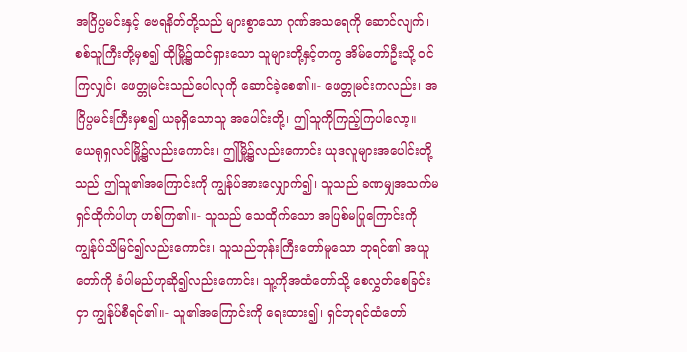အဂြိပ္ပမင်းနှင့် ဗေရနိတ်တို့သည် များစွာသော ဂုဏ်အသရေကို ဆောင်လျက်၊ စစ်သူကြီးတို့မှစ၍ ထိုမြို့၌ထင်ရှားသော သူများတို့နှင့်တကွ အိမ်တော်ဦးသို့ ဝင်ကြလျှင်၊ ဖေတ္တုမင်းသည်ပေါလုကို ဆောင်ခဲ့စေ၏။- ဖေတ္တုမင်းကလည်း၊ အဂြိပ္ပမင်းကြီးမှစ၍ ယခုရှိသောသူ အပေါင်းတို့၊ ဤသူကိုကြည့်ကြပါလော့။ ယေရုရှလင်မြို့၌လည်းကောင်း၊ ဤမြို့၌လည်းကောင်း ယုဒလူများအပေါင်းတို့သည် ဤသူ၏အကြောင်းကို ကျွန်ုပ်အားလျှောက်၍၊ သူသည် ခဏမျှအသက်မရှင်ထိုက်ပါဟု ဟစ်ကြ၏။- သူသည် သေထိုက်သော အပြစ်မပြုကြောင်းကို ကျွန်ုပ်သိမြင်၍လည်းကောင်း၊ သူသည်ဘုန်းကြီးတော်မူသော ဘုရင်၏ အယူတော်ကို ခံပါမည်ဟုဆို၍လည်းကောင်း၊ သူ့ကိုအထံတော်သို့ စေလွှတ်စေခြင်းငှာ ကျွန်ုပ်စီရင်၏။- သူ၏အကြောင်းကို ရေးထား၍၊ ရှင်ဘုရင်ထံတော်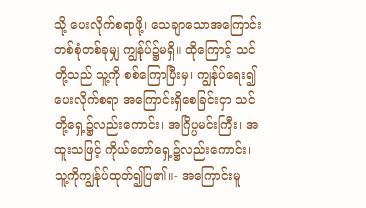သို့ ပေးလိုက်စရာဖို့၊ သေချာသောအကြောင်း တစ်စုံတစ်ခုမျှ ကျွန်ုပ်၌မရှိ။ ထိုကြောင့် သင်တို့သည် သူ့ကို စစ်ကြောပြီးမှ၊ ကျွန်ုပ်ရေး၍ပေးလိုက်စရာ အကြောင်းရှိစေခြင်းငှာ သင်တို့ရှေ့၌လည်းကောင်း၊ အဂြိပ္ပမင်းကြီး၊ အထူးသဖြင့် ကိုယ်တော်ရှေ့၌လည်းကောင်း၊ သူ့ကိုကျွန်ုပ်ထုတ်၍ပြ၏။- အကြောင်းမူ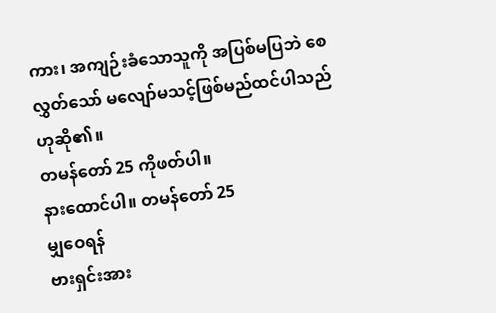ကား၊ အကျဉ်းခံသောသူကို အပြစ်မပြဘဲ စေလွှတ်သော် မလျော်မသင့်ဖြစ်မည်ထင်ပါသည် ဟုဆို၏။
တမန်တော် 25 ကိုဖတ်ပါ။
နားထောင်ပါ။ တမန်တော် 25
မျှဝေရန်
ဗားရှင်းအား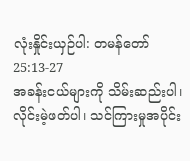လုံးနှိုင်းယှဉ်ပါ: တမန်တော် 25:13-27
အခန်းငယ်များကို သိမ်းဆည်းပါ၊ လိုင်းမဲ့ဖတ်ပါ၊ သင်ကြားမှုအပိုင်း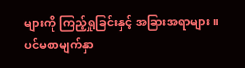များကို ကြည့်ရှုခြင်းနှင့် အခြားအရာများ။
ပင်မစာမျက်နှာ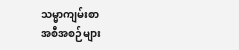သမ္မာကျမ်းစာ
အစီအစဉ်များ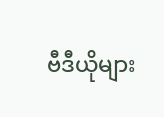ဗီဒီယိုများ